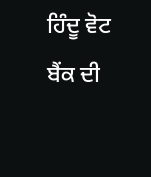ਹਿੰਦੂ ਵੋਟ ਬੈਂਕ ਦੀ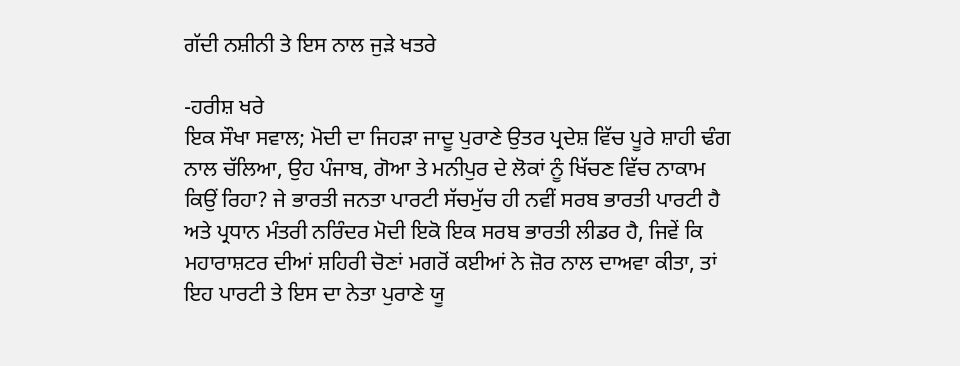ਗੱਦੀ ਨਸ਼ੀਨੀ ਤੇ ਇਸ ਨਾਲ ਜੁੜੇ ਖਤਰੇ

-ਹਰੀਸ਼ ਖਰੇ
ਇਕ ਸੌਖਾ ਸਵਾਲ; ਮੋਦੀ ਦਾ ਜਿਹੜਾ ਜਾਦੂ ਪੁਰਾਣੇ ਉਤਰ ਪ੍ਰਦੇਸ਼ ਵਿੱਚ ਪੂਰੇ ਸ਼ਾਹੀ ਢੰਗ ਨਾਲ ਚੱਲਿਆ, ਉਹ ਪੰਜਾਬ, ਗੋਆ ਤੇ ਮਨੀਪੁਰ ਦੇ ਲੋਕਾਂ ਨੂੰ ਖਿੱਚਣ ਵਿੱਚ ਨਾਕਾਮ ਕਿਉਂ ਰਿਹਾ? ਜੇ ਭਾਰਤੀ ਜਨਤਾ ਪਾਰਟੀ ਸੱਚਮੁੱਚ ਹੀ ਨਵੀਂ ਸਰਬ ਭਾਰਤੀ ਪਾਰਟੀ ਹੈ ਅਤੇ ਪ੍ਰਧਾਨ ਮੰਤਰੀ ਨਰਿੰਦਰ ਮੋਦੀ ਇਕੋ ਇਕ ਸਰਬ ਭਾਰਤੀ ਲੀਡਰ ਹੈ, ਜਿਵੇਂ ਕਿ ਮਹਾਰਾਸ਼ਟਰ ਦੀਆਂ ਸ਼ਹਿਰੀ ਚੋਣਾਂ ਮਗਰੋਂ ਕਈਆਂ ਨੇ ਜ਼ੋਰ ਨਾਲ ਦਾਅਵਾ ਕੀਤਾ, ਤਾਂ ਇਹ ਪਾਰਟੀ ਤੇ ਇਸ ਦਾ ਨੇਤਾ ਪੁਰਾਣੇ ਯੂ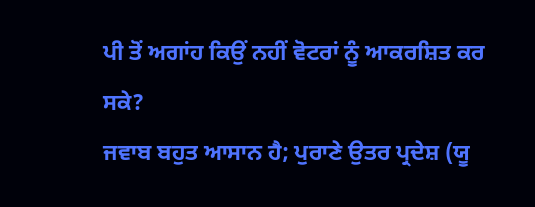ਪੀ ਤੋਂ ਅਗਾਂਹ ਕਿਉਂ ਨਹੀਂ ਵੋਟਰਾਂ ਨੂੰ ਆਕਰਸ਼ਿਤ ਕਰ ਸਕੇ?
ਜਵਾਬ ਬਹੁਤ ਆਸਾਨ ਹੈ; ਪੁਰਾਣੇ ਉਤਰ ਪ੍ਰਦੇਸ਼ (ਯੂ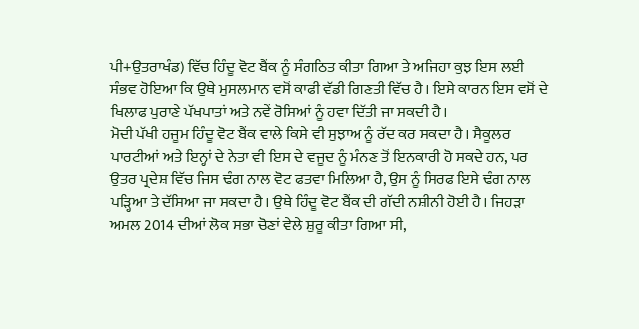ਪੀ+ਉਤਰਾਖੰਡ) ਵਿੱਚ ਹਿੰਦੂ ਵੋਟ ਬੈਂਕ ਨੂੰ ਸੰਗਠਿਤ ਕੀਤਾ ਗਿਆ ਤੇ ਅਜਿਹਾ ਕੁਝ ਇਸ ਲਈ ਸੰਭਵ ਹੋਇਆ ਕਿ ਉਥੇ ਮੁਸਲਮਾਨ ਵਸੋਂ ਕਾਫੀ ਵੱਡੀ ਗਿਣਤੀ ਵਿੱਚ ਹੈ। ਇਸੇ ਕਾਰਨ ਇਸ ਵਸੋਂ ਦੇ ਖਿਲਾਫ ਪੁਰਾਣੇ ਪੱਖਪਾਤਾਂ ਅਤੇ ਨਵੇਂ ਰੋਸਿਆਂ ਨੂੰ ਹਵਾ ਦਿੱਤੀ ਜਾ ਸਕਦੀ ਹੈ।
ਮੋਦੀ ਪੱਖੀ ਹਜੂਮ ਹਿੰਦੂ ਵੋਟ ਬੈਂਕ ਵਾਲੇ ਕਿਸੇ ਵੀ ਸੁਝਾਅ ਨੂੰ ਰੱਦ ਕਰ ਸਕਦਾ ਹੈ। ਸੈਕੂਲਰ ਪਾਰਟੀਆਂ ਅਤੇ ਇਨ੍ਹਾਂ ਦੇ ਨੇਤਾ ਵੀ ਇਸ ਦੇ ਵਜੂਦ ਨੂੰ ਮੰਨਣ ਤੋਂ ਇਨਕਾਰੀ ਹੋ ਸਕਦੇ ਹਨ, ਪਰ ਉਤਰ ਪ੍ਰਦੇਸ਼ ਵਿੱਚ ਜਿਸ ਢੰਗ ਨਾਲ ਵੋਟ ਫਤਵਾ ਮਿਲਿਆ ਹੈ, ਉਸ ਨੂੰ ਸਿਰਫ ਇਸੇ ਢੰਗ ਨਾਲ ਪੜ੍ਹਿਆ ਤੇ ਦੱਸਿਆ ਜਾ ਸਕਦਾ ਹੈ। ਉਥੇ ਹਿੰਦੂ ਵੋਟ ਬੈਂਕ ਦੀ ਗੱਦੀ ਨਸ਼ੀਨੀ ਹੋਈ ਹੈ। ਜਿਹੜਾ ਅਮਲ 2014 ਦੀਆਂ ਲੋਕ ਸਭਾ ਚੋਣਾਂ ਵੇਲੇ ਸ਼ੁਰੂ ਕੀਤਾ ਗਿਆ ਸੀ,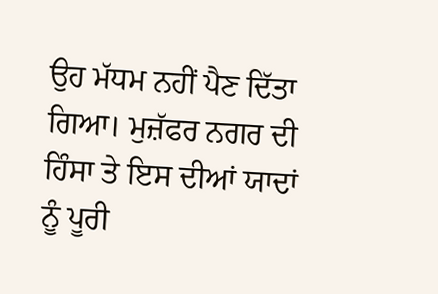ਉਹ ਮੱਧਮ ਨਹੀਂ ਪੈਣ ਦਿੱਤਾ ਗਿਆ। ਮੁਜ਼ੱਫਰ ਨਗਰ ਦੀ ਹਿੰਸਾ ਤੇ ਇਸ ਦੀਆਂ ਯਾਦਾਂ ਨੂੰ ਪੂਰੀ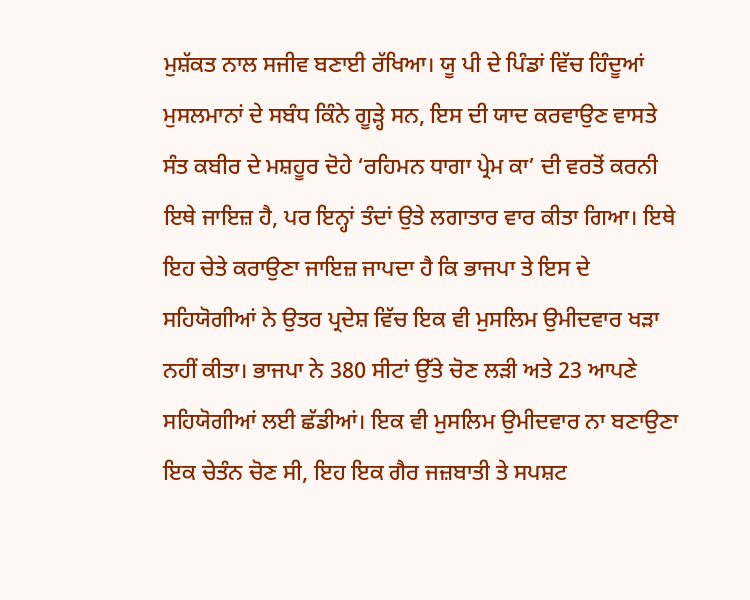ਮੁਸ਼ੱਕਤ ਨਾਲ ਸਜੀਵ ਬਣਾਈ ਰੱਖਿਆ। ਯੂ ਪੀ ਦੇ ਪਿੰਡਾਂ ਵਿੱਚ ਹਿੰਦੂਆਂ ਮੁਸਲਮਾਨਾਂ ਦੇ ਸਬੰਧ ਕਿੰਨੇ ਗੂੜ੍ਹੇ ਸਨ, ਇਸ ਦੀ ਯਾਦ ਕਰਵਾਉਣ ਵਾਸਤੇ ਸੰਤ ਕਬੀਰ ਦੇ ਮਸ਼ਹੂਰ ਦੋਹੇ ‘ਰਹਿਮਨ ਧਾਗਾ ਪ੍ਰੇਮ ਕਾ’ ਦੀ ਵਰਤੋਂ ਕਰਨੀ ਇਥੇ ਜਾਇਜ਼ ਹੈ, ਪਰ ਇਨ੍ਹਾਂ ਤੰਦਾਂ ਉਤੇ ਲਗਾਤਾਰ ਵਾਰ ਕੀਤਾ ਗਿਆ। ਇਥੇ ਇਹ ਚੇਤੇ ਕਰਾਉਣਾ ਜਾਇਜ਼ ਜਾਪਦਾ ਹੈ ਕਿ ਭਾਜਪਾ ਤੇ ਇਸ ਦੇ ਸਹਿਯੋਗੀਆਂ ਨੇ ਉਤਰ ਪ੍ਰਦੇਸ਼ ਵਿੱਚ ਇਕ ਵੀ ਮੁਸਲਿਮ ਉਮੀਦਵਾਰ ਖੜਾ ਨਹੀਂ ਕੀਤਾ। ਭਾਜਪਾ ਨੇ 380 ਸੀਟਾਂ ਉੱਤੇ ਚੋਣ ਲੜੀ ਅਤੇ 23 ਆਪਣੇ ਸਹਿਯੋਗੀਆਂ ਲਈ ਛੱਡੀਆਂ। ਇਕ ਵੀ ਮੁਸਲਿਮ ਉਮੀਦਵਾਰ ਨਾ ਬਣਾਉਣਾ ਇਕ ਚੇਤੰਨ ਚੋਣ ਸੀ, ਇਹ ਇਕ ਗੈਰ ਜਜ਼ਬਾਤੀ ਤੇ ਸਪਸ਼ਟ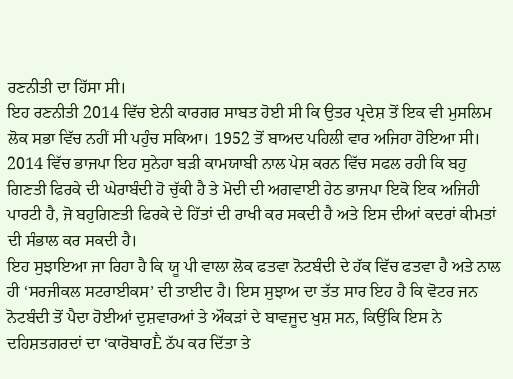ਰਣਨੀਤੀ ਦਾ ਹਿੱਸਾ ਸੀ।
ਇਹ ਰਣਨੀਤੀ 2014 ਵਿੱਚ ਏਨੀ ਕਾਰਗਰ ਸਾਬਤ ਹੋਈ ਸੀ ਕਿ ਉਤਰ ਪ੍ਰਦੇਸ਼ ਤੋਂ ਇਕ ਵੀ ਮੁਸਲਿਮ ਲੋਕ ਸਭਾ ਵਿੱਚ ਨਹੀਂ ਸੀ ਪਹੁੰਚ ਸਕਿਆ। 1952 ਤੋਂ ਬਾਅਦ ਪਹਿਲੀ ਵਾਰ ਅਜਿਹਾ ਹੋਇਆ ਸੀ। 2014 ਵਿੱਚ ਭਾਜਪਾ ਇਹ ਸੁਨੇਹਾ ਬੜੀ ਕਾਮਯਾਬੀ ਨਾਲ ਪੇਸ਼ ਕਰਨ ਵਿੱਚ ਸਫਲ ਰਹੀ ਕਿ ਬਹੁ ਗਿਣਤੀ ਫਿਰਕੇ ਦੀ ਘੇਰਾਬੰਦੀ ਹੋ ਚੁੱਕੀ ਹੈ ਤੇ ਮੋਦੀ ਦੀ ਅਗਵਾਈ ਹੇਠ ਭਾਜਪਾ ਇਕੋ ਇਕ ਅਜਿਹੀ ਪਾਰਟੀ ਹੈ, ਜੋ ਬਹੁਗਿਣਤੀ ਫਿਰਕੇ ਦੇ ਹਿੱਤਾਂ ਦੀ ਰਾਖੀ ਕਰ ਸਕਦੀ ਹੈ ਅਤੇ ਇਸ ਦੀਆਂ ਕਦਰਾਂ ਕੀਮਤਾਂ ਦੀ ਸੰਭਾਲ ਕਰ ਸਕਦੀ ਹੈ।
ਇਹ ਸੁਝਾਇਆ ਜਾ ਰਿਹਾ ਹੈ ਕਿ ਯੂ ਪੀ ਵਾਲਾ ਲੋਕ ਫਤਵਾ ਨੋਟਬੰਦੀ ਦੇ ਹੱਕ ਵਿੱਚ ਫਤਵਾ ਹੈ ਅਤੇ ਨਾਲ ਹੀ ‘ਸਰਜੀਕਲ ਸਟਰਾਈਕਸ’ ਦੀ ਤਾਈਦ ਹੈ। ਇਸ ਸੁਝਾਅ ਦਾ ਤੱਤ ਸਾਰ ਇਹ ਹੈ ਕਿ ਵੋਟਰ ਜਨ ਨੋਟਬੰਦੀ ਤੋਂ ਪੈਦਾ ਹੋਈਆਂ ਦੁਸ਼ਵਾਰਆਂ ਤੇ ਔਕੜਾਂ ਦੇ ਬਾਵਜੂਦ ਖੁਸ਼ ਸਨ, ਕਿਉਂਕਿ ਇਸ ਨੇ ਦਹਿਸ਼ਤਗਰਦਾਂ ਦਾ ‘ਕਾਰੋਬਾਰḔ ਠੱਪ ਕਰ ਦਿੱਤਾ ਤੇ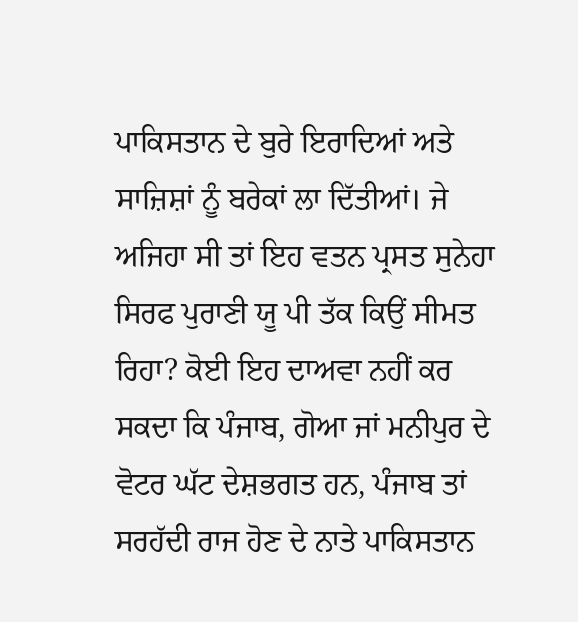ਪਾਕਿਸਤਾਨ ਦੇ ਬੁਰੇ ਇਰਾਦਿਆਂ ਅਤੇ ਸਾਜ਼ਿਸ਼ਾਂ ਨੂੰ ਬਰੇਕਾਂ ਲਾ ਦਿੱਤੀਆਂ। ਜੇ ਅਜਿਹਾ ਸੀ ਤਾਂ ਇਹ ਵਤਨ ਪ੍ਰਸਤ ਸੁਨੇਹਾ ਸਿਰਫ ਪੁਰਾਣੀ ਯੂ ਪੀ ਤੱਕ ਕਿਉਂ ਸੀਮਤ ਰਿਹਾ? ਕੋਈ ਇਹ ਦਾਅਵਾ ਨਹੀਂ ਕਰ ਸਕਦਾ ਕਿ ਪੰਜਾਬ, ਗੋਆ ਜਾਂ ਮਨੀਪੁਰ ਦੇ ਵੋਟਰ ਘੱਟ ਦੇਸ਼ਭਗਤ ਹਨ, ਪੰਜਾਬ ਤਾਂ ਸਰਹੱਦੀ ਰਾਜ ਹੋਣ ਦੇ ਨਾਤੇ ਪਾਕਿਸਤਾਨ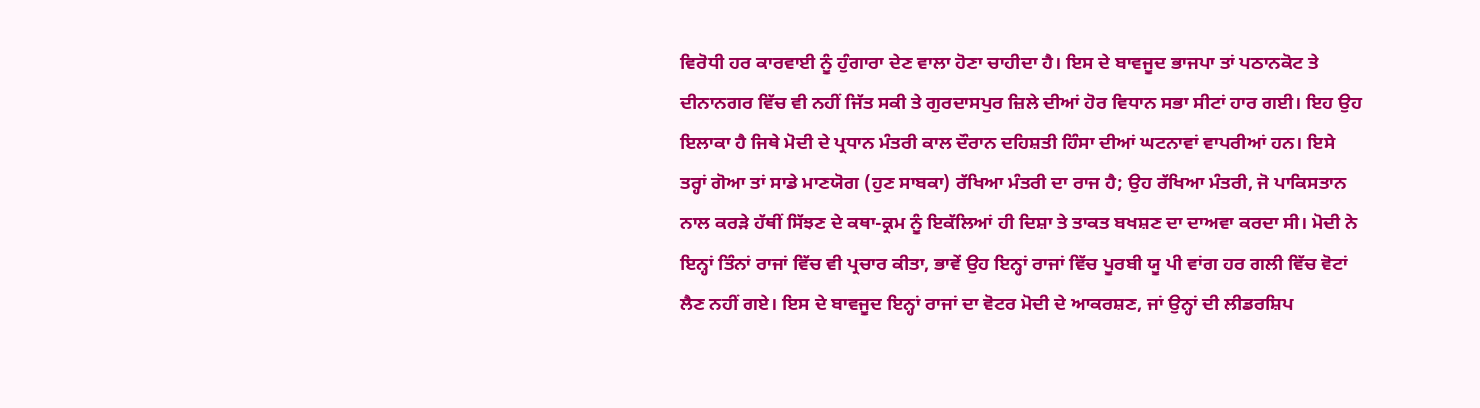ਵਿਰੋਧੀ ਹਰ ਕਾਰਵਾਈ ਨੂੰ ਹੁੰਗਾਰਾ ਦੇਣ ਵਾਲਾ ਹੋਣਾ ਚਾਹੀਦਾ ਹੈ। ਇਸ ਦੇ ਬਾਵਜੂਦ ਭਾਜਪਾ ਤਾਂ ਪਠਾਨਕੋਟ ਤੇ ਦੀਨਾਨਗਰ ਵਿੱਚ ਵੀ ਨਹੀਂ ਜਿੱਤ ਸਕੀ ਤੇ ਗੁਰਦਾਸਪੁਰ ਜ਼ਿਲੇ ਦੀਆਂ ਹੋਰ ਵਿਧਾਨ ਸਭਾ ਸੀਟਾਂ ਹਾਰ ਗਈ। ਇਹ ਉਹ ਇਲਾਕਾ ਹੈ ਜਿਥੇ ਮੋਦੀ ਦੇ ਪ੍ਰਧਾਨ ਮੰਤਰੀ ਕਾਲ ਦੌਰਾਨ ਦਹਿਸ਼ਤੀ ਹਿੰਸਾ ਦੀਆਂ ਘਟਨਾਵਾਂ ਵਾਪਰੀਆਂ ਹਨ। ਇਸੇ ਤਰ੍ਹਾਂ ਗੋਆ ਤਾਂ ਸਾਡੇ ਮਾਣਯੋਗ (ਹੁਣ ਸਾਬਕਾ) ਰੱਖਿਆ ਮੰਤਰੀ ਦਾ ਰਾਜ ਹੈ; ਉਹ ਰੱਖਿਆ ਮੰਤਰੀ, ਜੋ ਪਾਕਿਸਤਾਨ ਨਾਲ ਕਰੜੇ ਹੱਥੀਂ ਸਿੱਝਣ ਦੇ ਕਥਾ-ਕ੍ਰਮ ਨੂੰ ਇਕੱਲਿਆਂ ਹੀ ਦਿਸ਼ਾ ਤੇ ਤਾਕਤ ਬਖਸ਼ਣ ਦਾ ਦਾਅਵਾ ਕਰਦਾ ਸੀ। ਮੋਦੀ ਨੇ ਇਨ੍ਹਾਂ ਤਿੰਨਾਂ ਰਾਜਾਂ ਵਿੱਚ ਵੀ ਪ੍ਰਚਾਰ ਕੀਤਾ, ਭਾਵੇਂ ਉਹ ਇਨ੍ਹਾਂ ਰਾਜਾਂ ਵਿੱਚ ਪੂਰਬੀ ਯੂ ਪੀ ਵਾਂਗ ਹਰ ਗਲੀ ਵਿੱਚ ਵੋਟਾਂ ਲੈਣ ਨਹੀਂ ਗਏ। ਇਸ ਦੇ ਬਾਵਜੂਦ ਇਨ੍ਹਾਂ ਰਾਜਾਂ ਦਾ ਵੋਟਰ ਮੋਦੀ ਦੇ ਆਕਰਸ਼ਣ, ਜਾਂ ਉਨ੍ਹਾਂ ਦੀ ਲੀਡਰਸ਼ਿਪ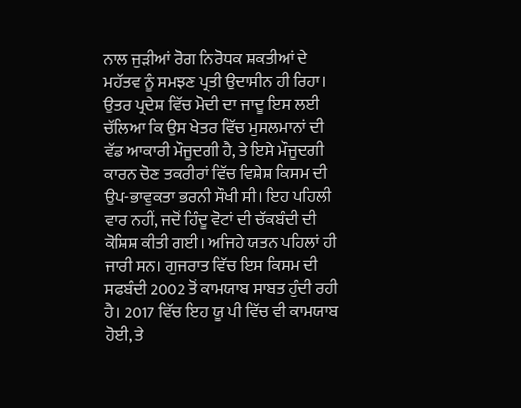ਨਾਲ ਜੁੜੀਆਂ ਰੋਗ ਨਿਰੋਧਕ ਸ਼ਕਤੀਆਂ ਦੇ ਮਹੱਤਵ ਨੂੰ ਸਮਝਣ ਪ੍ਰਤੀ ਉਦਾਸੀਨ ਹੀ ਰਿਹਾ।
ਉਤਰ ਪ੍ਰਦੇਸ਼ ਵਿੱਚ ਮੋਦੀ ਦਾ ਜਾਦੂ ਇਸ ਲਈ ਚੱਲਿਆ ਕਿ ਉਸ ਖੇਤਰ ਵਿੱਚ ਮੁਸਲਮਾਨਾਂ ਦੀ ਵੱਡ ਆਕਾਰੀ ਮੌਜੂਦਗੀ ਹੈ, ਤੇ ਇਸੇ ਮੌਜੂਦਗੀ ਕਾਰਨ ਚੋਣ ਤਕਰੀਰਾਂ ਵਿੱਚ ਵਿਸ਼ੇਸ਼ ਕਿਸਮ ਦੀ ਉਪ-ਭਾਵੁਕਤਾ ਭਰਨੀ ਸੌਖੀ ਸੀ। ਇਹ ਪਹਿਲੀ ਵਾਰ ਨਹੀਂ, ਜਦੋਂ ਹਿੰਦੂ ਵੋਟਾਂ ਦੀ ਚੱਕਬੰਦੀ ਦੀ ਕੋਸ਼ਿਸ਼ ਕੀਤੀ ਗਈ। ਅਜਿਹੇ ਯਤਨ ਪਹਿਲਾਂ ਹੀ ਜਾਰੀ ਸਨ। ਗੁਜਰਾਤ ਵਿੱਚ ਇਸ ਕਿਸਮ ਦੀ ਸਫਬੰਦੀ 2002 ਤੋਂ ਕਾਮਯਾਬ ਸਾਬਤ ਹੁੰਦੀ ਰਹੀ ਹੈ। 2017 ਵਿੱਚ ਇਹ ਯੂ ਪੀ ਵਿੱਚ ਵੀ ਕਾਮਯਾਬ ਹੋਈ, ਤੇ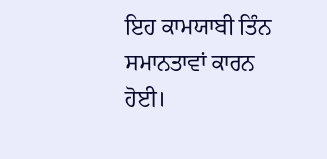ਇਹ ਕਾਮਯਾਬੀ ਤਿੰਨ ਸਮਾਨਤਾਵਾਂ ਕਾਰਨ ਹੋਈ।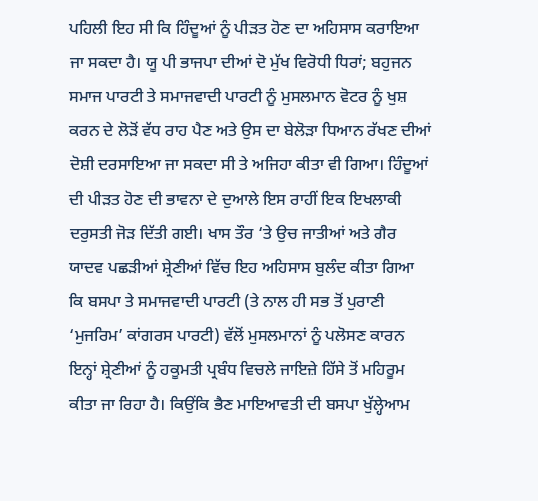ਪਹਿਲੀ ਇਹ ਸੀ ਕਿ ਹਿੰਦੂਆਂ ਨੂੰ ਪੀੜਤ ਹੋਣ ਦਾ ਅਹਿਸਾਸ ਕਰਾਇਆ ਜਾ ਸਕਦਾ ਹੈ। ਯੂ ਪੀ ਭਾਜਪਾ ਦੀਆਂ ਦੋ ਮੁੱਖ ਵਿਰੋਧੀ ਧਿਰਾਂ; ਬਹੁਜਨ ਸਮਾਜ ਪਾਰਟੀ ਤੇ ਸਮਾਜਵਾਦੀ ਪਾਰਟੀ ਨੂੰ ਮੁਸਲਮਾਨ ਵੋਟਰ ਨੂੰ ਖੁਸ਼ ਕਰਨ ਦੇ ਲੋੜੋਂ ਵੱਧ ਰਾਹ ਪੈਣ ਅਤੇ ਉਸ ਦਾ ਬੇਲੋੜਾ ਧਿਆਨ ਰੱਖਣ ਦੀਆਂ ਦੋਸ਼ੀ ਦਰਸਾਇਆ ਜਾ ਸਕਦਾ ਸੀ ਤੇ ਅਜਿਹਾ ਕੀਤਾ ਵੀ ਗਿਆ। ਹਿੰਦੂਆਂ ਦੀ ਪੀੜਤ ਹੋਣ ਦੀ ਭਾਵਨਾ ਦੇ ਦੁਆਲੇ ਇਸ ਰਾਹੀਂ ਇਕ ਇਖਲਾਕੀ ਦਰੁਸਤੀ ਜੋੜ ਦਿੱਤੀ ਗਈ। ਖਾਸ ਤੌਰ ‘ਤੇ ਉਚ ਜਾਤੀਆਂ ਅਤੇ ਗੈਰ ਯਾਦਵ ਪਛੜੀਆਂ ਸ਼੍ਰੇਣੀਆਂ ਵਿੱਚ ਇਹ ਅਹਿਸਾਸ ਬੁਲੰਦ ਕੀਤਾ ਗਿਆ ਕਿ ਬਸਪਾ ਤੇ ਸਮਾਜਵਾਦੀ ਪਾਰਟੀ (ਤੇ ਨਾਲ ਹੀ ਸਭ ਤੋਂ ਪੁਰਾਣੀ ‘ਮੁਜਰਿਮ’ ਕਾਂਗਰਸ ਪਾਰਟੀ) ਵੱਲੋਂ ਮੁਸਲਮਾਨਾਂ ਨੂੰ ਪਲੋਸਣ ਕਾਰਨ ਇਨ੍ਹਾਂ ਸ਼੍ਰੇਣੀਆਂ ਨੂੰ ਹਕੂਮਤੀ ਪ੍ਰਬੰਧ ਵਿਚਲੇ ਜਾਇਜ਼ੇ ਹਿੱਸੇ ਤੋਂ ਮਹਿਰੂਮ ਕੀਤਾ ਜਾ ਰਿਹਾ ਹੈ। ਕਿਉਂਕਿ ਭੈਣ ਮਾਇਆਵਤੀ ਦੀ ਬਸਪਾ ਖੁੱਲ੍ਹੇਆਮ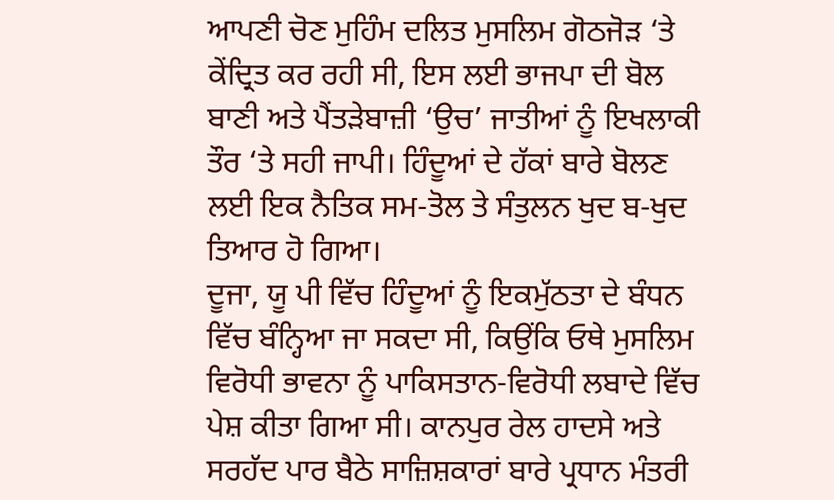ਆਪਣੀ ਚੋਣ ਮੁਹਿੰਮ ਦਲਿਤ ਮੁਸਲਿਮ ਗੋਠਜੋੜ ‘ਤੇ ਕੇਂਦ੍ਰਿਤ ਕਰ ਰਹੀ ਸੀ, ਇਸ ਲਈ ਭਾਜਪਾ ਦੀ ਬੋਲ ਬਾਣੀ ਅਤੇ ਪੈਂਤੜੇਬਾਜ਼ੀ ‘ਉਚ’ ਜਾਤੀਆਂ ਨੂੰ ਇਖਲਾਕੀ ਤੌਰ ‘ਤੇ ਸਹੀ ਜਾਪੀ। ਹਿੰਦੂਆਂ ਦੇ ਹੱਕਾਂ ਬਾਰੇ ਬੋਲਣ ਲਈ ਇਕ ਨੈਤਿਕ ਸਮ-ਤੋਲ ਤੇ ਸੰਤੁਲਨ ਖੁਦ ਬ-ਖੁਦ ਤਿਆਰ ਹੋ ਗਿਆ।
ਦੂਜਾ, ਯੂ ਪੀ ਵਿੱਚ ਹਿੰਦੂਆਂ ਨੂੰ ਇਕਮੁੱਠਤਾ ਦੇ ਬੰਧਨ ਵਿੱਚ ਬੰਨ੍ਹਿਆ ਜਾ ਸਕਦਾ ਸੀ, ਕਿਉਂਕਿ ਓਥੇ ਮੁਸਲਿਮ ਵਿਰੋਧੀ ਭਾਵਨਾ ਨੂੰ ਪਾਕਿਸਤਾਨ-ਵਿਰੋਧੀ ਲਬਾਦੇ ਵਿੱਚ ਪੇਸ਼ ਕੀਤਾ ਗਿਆ ਸੀ। ਕਾਨਪੁਰ ਰੇਲ ਹਾਦਸੇ ਅਤੇ ਸਰਹੱਦ ਪਾਰ ਬੈਠੇ ਸਾਜ਼ਿਸ਼ਕਾਰਾਂ ਬਾਰੇ ਪ੍ਰਧਾਨ ਮੰਤਰੀ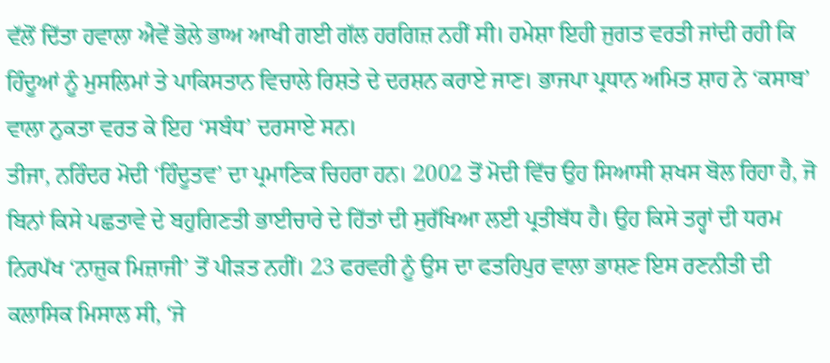ਵੱਲੋਂ ਦਿੱਤਾ ਹਵਾਲਾ ਐਵੇਂ ਭੋਲੇ ਭਾਅ ਆਖੀ ਗਈ ਗੱਲ ਹਰਗਿਜ਼ ਨਹੀਂ ਸੀ। ਹਮੇਸ਼ਾ ਇਹੀ ਜੁਗਤ ਵਰਤੀ ਜਾਂਦੀ ਰਹੀ ਕਿ ਹਿੰਦੂਆਂ ਨੂੰ ਮੁਸਲਿਮਾਂ ਤੇ ਪਾਕਿਸਤਾਨ ਵਿਚਾਲੇ ਰਿਸ਼ਤੇ ਦੇ ਦਰਸ਼ਨ ਕਰਾਏ ਜਾਣ। ਭਾਜਪਾ ਪ੍ਰਧਾਨ ਅਮਿਤ ਸ਼ਾਹ ਨੇ ‘ਕਸਾਬ’ ਵਾਲਾ ਨੁਕਤਾ ਵਰਤ ਕੇ ਇਹ ‘ਸਬੰਧ’ ਦਰਸਾਏ ਸਨ।
ਤੀਜਾ, ਨਰਿੰਦਰ ਮੋਦੀ ‘ਹਿੰਦੂਤਵ’ ਦਾ ਪ੍ਰਮਾਣਿਕ ਚਿਹਰਾ ਹਨ। 2002 ਤੋਂ ਮੋਦੀ ਵਿੱਚ ਉਹ ਸਿਆਸੀ ਸ਼ਖਸ ਬੋਲ ਰਿਹਾ ਹੈ, ਜੋ ਬਿਨਾਂ ਕਿਸੇ ਪਛਤਾਵੇ ਦੇ ਬਹੁਗਿਣਤੀ ਭਾਈਚਾਰੇ ਦੇ ਹਿੱਤਾਂ ਦੀ ਸੁਰੱਖਿਆ ਲਈ ਪ੍ਰਤੀਬੱਧ ਹੈ। ਉਹ ਕਿਸੇ ਤਰ੍ਹਾਂ ਦੀ ਧਰਮ ਨਿਰਪੱਖ ‘ਨਾਜ਼ੁਕ ਮਿਜ਼ਾਜੀ’ ਤੋਂ ਪੀੜਤ ਨਹੀਂ। 23 ਫਰਵਰੀ ਨੂੰ ਉਸ ਦਾ ਫਤਹਿਪੁਰ ਵਾਲਾ ਭਾਸ਼ਣ ਇਸ ਰਣਨੀਤੀ ਦੀ ਕਲਾਸਿਕ ਮਿਸਾਲ ਸੀ, ‘ਜੇ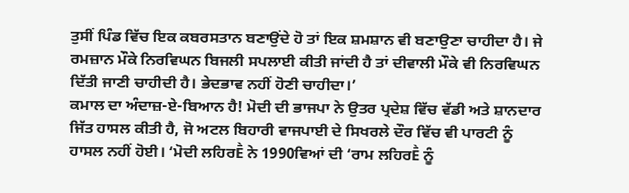ਤੁਸੀਂ ਪਿੰਡ ਵਿੱਚ ਇਕ ਕਬਰਸਤਾਨ ਬਣਾਉਂਦੇ ਹੋ ਤਾਂ ਇਕ ਸ਼ਮਸ਼ਾਨ ਵੀ ਬਣਾਉਣਾ ਚਾਹੀਦਾ ਹੈ। ਜੇ ਰਮਜ਼ਾਨ ਮੌਕੇ ਨਿਰਵਿਘਨ ਬਿਜਲੀ ਸਪਲਾਈ ਕੀਤੀ ਜਾਂਦੀ ਹੈ ਤਾਂ ਦੀਵਾਲੀ ਮੌਕੇ ਵੀ ਨਿਰਵਿਘਨ ਦਿੱਤੀ ਜਾਣੀ ਚਾਹੀਦੀ ਹੈ। ਭੇਦਭਾਵ ਨਹੀਂ ਹੋਣੀ ਚਾਹੀਦਾ।’
ਕਮਾਲ ਦਾ ਅੰਦਾਜ਼-ਏ-ਬਿਆਨ ਹੈ! ਮੋਦੀ ਦੀ ਭਾਜਪਾ ਨੇ ਉਤਰ ਪ੍ਰਦੇਸ਼ ਵਿੱਚ ਵੱਡੀ ਅਤੇ ਸ਼ਾਨਦਾਰ ਜਿੱਤ ਹਾਸਲ ਕੀਤੀ ਹੈ, ਜੋ ਅਟਲ ਬਿਹਾਰੀ ਵਾਜਪਾਈ ਦੇ ਸਿਖਰਲੇ ਦੌਰ ਵਿੱਚ ਵੀ ਪਾਰਟੀ ਨੂੰ ਹਾਸਲ ਨਹੀਂ ਹੋਈ। ‘ਮੋਦੀ ਲਹਿਰḔ ਨੇ 1990ਵਿਆਂ ਦੀ ‘ਰਾਮ ਲਹਿਰḔ ਨੂੰ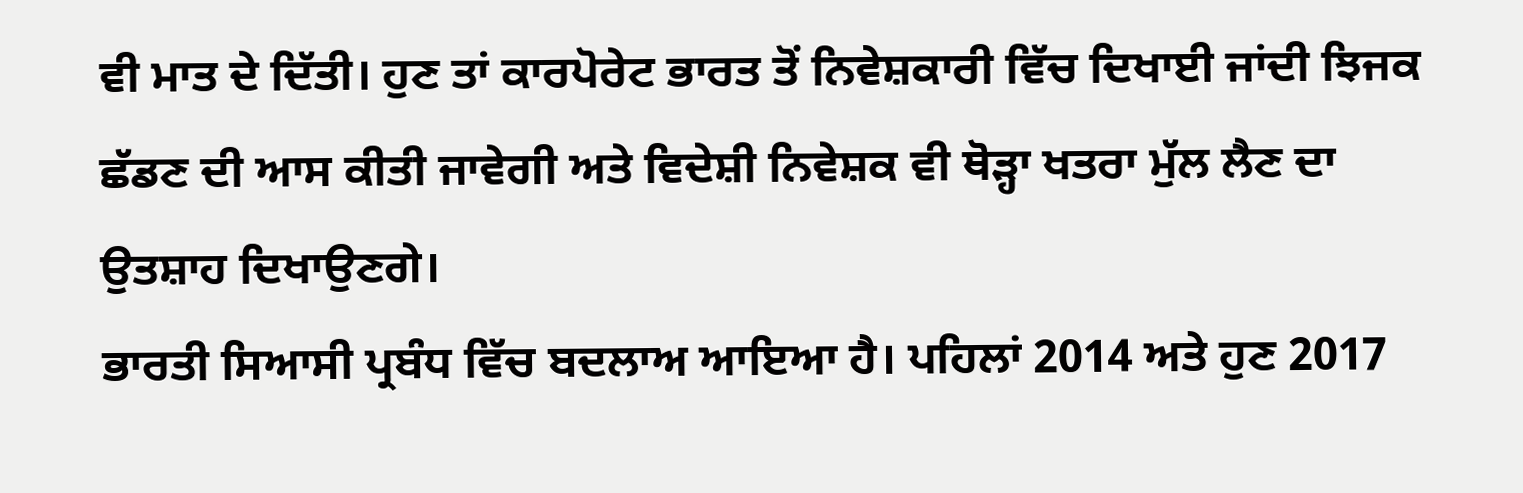ਵੀ ਮਾਤ ਦੇ ਦਿੱਤੀ। ਹੁਣ ਤਾਂ ਕਾਰਪੋਰੇਟ ਭਾਰਤ ਤੋਂ ਨਿਵੇਸ਼ਕਾਰੀ ਵਿੱਚ ਦਿਖਾਈ ਜਾਂਦੀ ਝਿਜਕ ਛੱਡਣ ਦੀ ਆਸ ਕੀਤੀ ਜਾਵੇਗੀ ਅਤੇ ਵਿਦੇਸ਼ੀ ਨਿਵੇਸ਼ਕ ਵੀ ਥੋੜ੍ਹਾ ਖਤਰਾ ਮੁੱਲ ਲੈਣ ਦਾ ਉਤਸ਼ਾਹ ਦਿਖਾਉਣਗੇ।
ਭਾਰਤੀ ਸਿਆਸੀ ਪ੍ਰਬੰਧ ਵਿੱਚ ਬਦਲਾਅ ਆਇਆ ਹੈ। ਪਹਿਲਾਂ 2014 ਅਤੇ ਹੁਣ 2017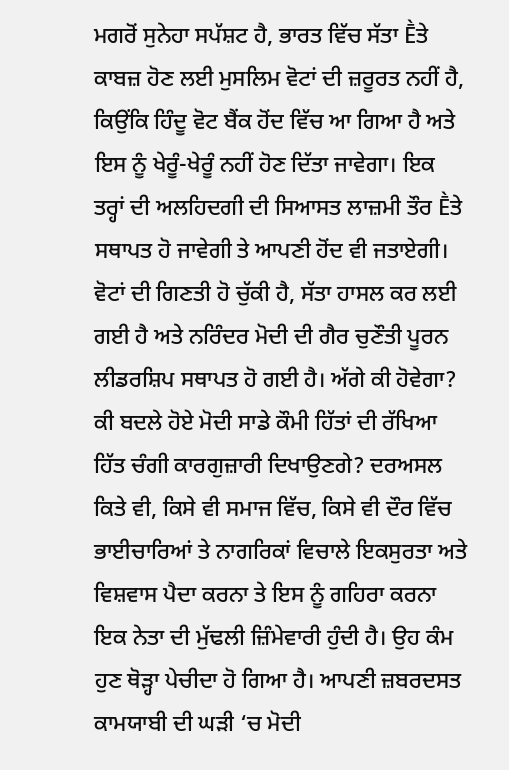ਮਗਰੋਂ ਸੁਨੇਹਾ ਸਪੱਸ਼ਟ ਹੈ, ਭਾਰਤ ਵਿੱਚ ਸੱਤਾ Ḕਤੇ ਕਾਬਜ਼ ਹੋਣ ਲਈ ਮੁਸਲਿਮ ਵੋਟਾਂ ਦੀ ਜ਼ਰੂਰਤ ਨਹੀਂ ਹੈ, ਕਿਉਂਕਿ ਹਿੰਦੂ ਵੋਟ ਬੈਂਕ ਹੋਂਦ ਵਿੱਚ ਆ ਗਿਆ ਹੈ ਅਤੇ ਇਸ ਨੂੰ ਖੇਰੂੰ-ਖੇਰੂੰ ਨਹੀਂ ਹੋਣ ਦਿੱਤਾ ਜਾਵੇਗਾ। ਇਕ ਤਰ੍ਹਾਂ ਦੀ ਅਲਹਿਦਗੀ ਦੀ ਸਿਆਸਤ ਲਾਜ਼ਮੀ ਤੌਰ Ḕਤੇ ਸਥਾਪਤ ਹੋ ਜਾਵੇਗੀ ਤੇ ਆਪਣੀ ਹੋਂਦ ਵੀ ਜਤਾਏਗੀ।
ਵੋਟਾਂ ਦੀ ਗਿਣਤੀ ਹੋ ਚੁੱਕੀ ਹੈ, ਸੱਤਾ ਹਾਸਲ ਕਰ ਲਈ ਗਈ ਹੈ ਅਤੇ ਨਰਿੰਦਰ ਮੋਦੀ ਦੀ ਗੈਰ ਚੁਣੌਤੀ ਪੂਰਨ ਲੀਡਰਸ਼ਿਪ ਸਥਾਪਤ ਹੋ ਗਈ ਹੈ। ਅੱਗੇ ਕੀ ਹੋਵੇਗਾ? ਕੀ ਬਦਲੇ ਹੋਏ ਮੋਦੀ ਸਾਡੇ ਕੌਮੀ ਹਿੱਤਾਂ ਦੀ ਰੱਖਿਆ ਹਿੱਤ ਚੰਗੀ ਕਾਰਗੁਜ਼ਾਰੀ ਦਿਖਾਉਣਗੇ? ਦਰਅਸਲ ਕਿਤੇ ਵੀ, ਕਿਸੇ ਵੀ ਸਮਾਜ ਵਿੱਚ, ਕਿਸੇ ਵੀ ਦੌਰ ਵਿੱਚ ਭਾਈਚਾਰਿਆਂ ਤੇ ਨਾਗਰਿਕਾਂ ਵਿਚਾਲੇ ਇਕਸੁਰਤਾ ਅਤੇ ਵਿਸ਼ਵਾਸ ਪੈਦਾ ਕਰਨਾ ਤੇ ਇਸ ਨੂੰ ਗਹਿਰਾ ਕਰਨਾ ਇਕ ਨੇਤਾ ਦੀ ਮੁੱਢਲੀ ਜ਼ਿੰਮੇਵਾਰੀ ਹੁੰਦੀ ਹੈ। ਉਹ ਕੰਮ ਹੁਣ ਥੋੜ੍ਹਾ ਪੇਚੀਦਾ ਹੋ ਗਿਆ ਹੈ। ਆਪਣੀ ਜ਼ਬਰਦਸਤ ਕਾਮਯਾਬੀ ਦੀ ਘੜੀ ‘ਚ ਮੋਦੀ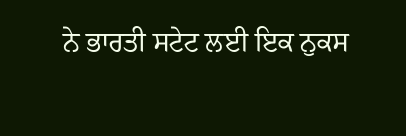ਨੇ ਭਾਰਤੀ ਸਟੇਟ ਲਈ ਇਕ ਨੁਕਸ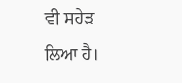ਵੀ ਸਹੇੜ ਲਿਆ ਹੈ।